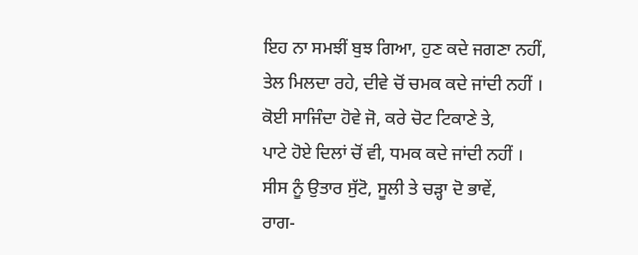ਇਹ ਨਾ ਸਮਝੀਂ ਬੁਝ ਗਿਆ, ਹੁਣ ਕਦੇ ਜਗਣਾ ਨਹੀਂ,
ਤੇਲ ਮਿਲਦਾ ਰਹੇ, ਦੀਵੇ ਚੋਂ ਚਮਕ ਕਦੇ ਜਾਂਦੀ ਨਹੀਂ ।
ਕੋਈ ਸਾਜਿੰਦਾ ਹੋਵੇ ਜੋ, ਕਰੇ ਚੋਟ ਟਿਕਾਣੇ ਤੇ,
ਪਾਟੇ ਹੋਏ ਦਿਲਾਂ ਚੋਂ ਵੀ, ਧਮਕ ਕਦੇ ਜਾਂਦੀ ਨਹੀਂ ।
ਸੀਸ ਨੂੰ ਉਤਾਰ ਸੁੱਟੋ, ਸੂਲੀ ਤੇ ਚੜ੍ਹਾ ਦੋ ਭਾਵੇਂ,
ਰਾਗ-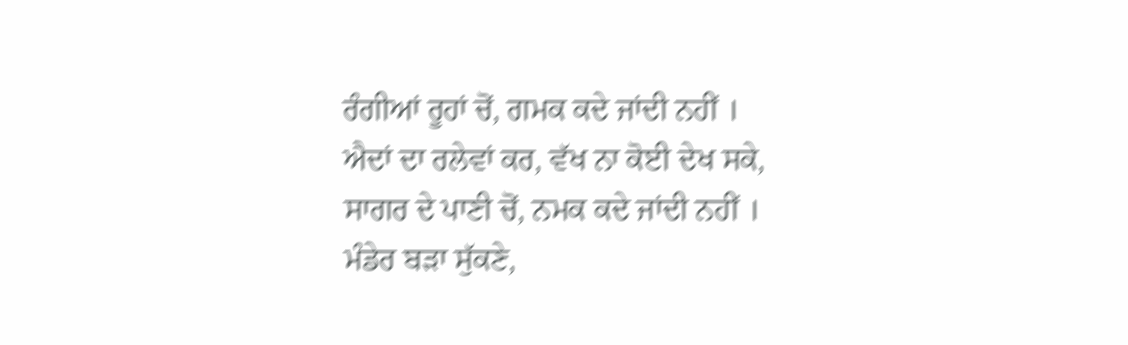ਰੰਗੀਆਂ ਰੂਹਾਂ ਚੋਂ, ਗਮਕ ਕਦੇ ਜਾਂਦੀ ਨਹੀਂ ।
ਐਦਾਂ ਦਾ ਰਲੇਵਾਂ ਕਰ, ਵੱਖ ਨਾ ਕੋਈ ਦੇਖ ਸਕੇ,
ਸਾਗਰ ਦੇ ਪਾਣੀ ਚੋਂ, ਨਮਕ ਕਦੇ ਜਾਂਦੀ ਨਹੀਂ ।
ਮੰਡੇਰ ਬੜਾ ਸੁੱਕਣੇ,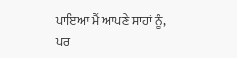ਪਾਇਆ ਮੈਂ ਆਪਣੇ ਸਾਹਾਂ ਨੂੰ,
ਪਰ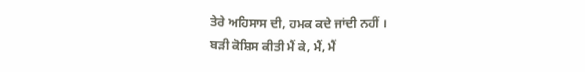ਤੇਰੇ ਅਹਿਸਾਸ ਦੀ, ਹਮਕ ਕਦੇ ਜਾਂਦੀ ਨਹੀਂ ।
ਬੜੀ ਕੋਸ਼ਿਸ ਕੀਤੀ ਮੈਂ ਕੇ, ਮੈਂ, ਮੈਂ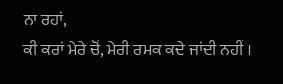ਨਾ ਰਹਾਂ,
ਕੀ ਕਰਾਂ ਮੇਰੇ ਚੋਂ, ਮੇਰੀ ਰਮਕ ਕਦੇ ਜਾਂਦੀ ਨਹੀਂ ।